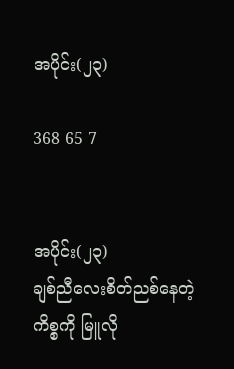အပိုင်း(၂၃)

368 65 7


အပိုင်း(၂၃)
ချစ်ညီလေးစိတ်ညစ်နေတဲ့ကိစ္စကို မြူလို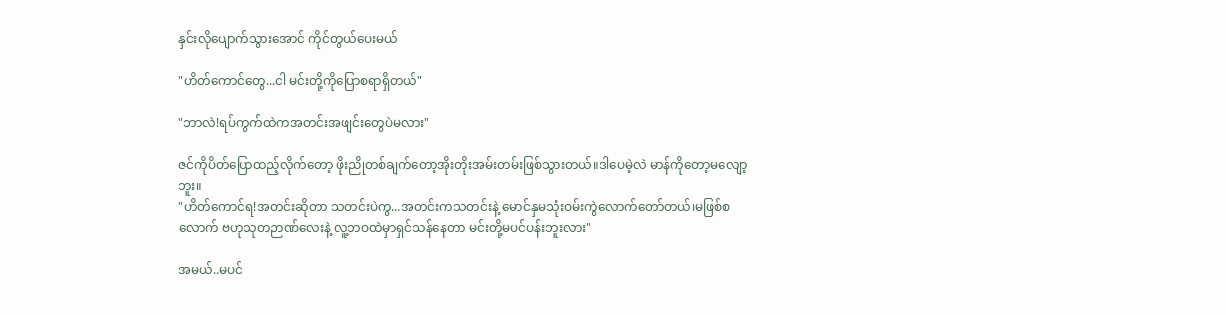နှင်းလိုပျောက်သွားအောင် ကိုင်တွယ်ပေးမယ်

"ဟိတ်ကောင်တွေ...ငါ မင်းတို့ကိုပြောစရာရှိတယ်"

"ဘာလဲ!ရပ်ကွက်ထဲကအတင်းအဖျင်းတွေပဲမလား"

ဇင်ကိုပိတ်ပြောထည့်လိုက်တော့ ဖိုးညိုတစ်ချက်တော့အိုးတိုးအမ်းတမ်းဖြစ်သွားတယ်။ဒါပေမဲ့လဲ မာန်ကိုတော့မလျော့ဘူး။
"ဟိတ်ကောင်ရ!အတင်းဆိုတာ သတင်းပဲကွ...အတင်းကသတင်းနဲ့ မောင်နှမသုံးဝမ်းကွဲလောက်တော်တယ်၊မဖြစ်စလောက် ဗဟုသုတဉာဏ်လေးနဲ့ လူ့ဘဝထဲမှာရှင်သန်နေတာ မင်းတို့မပင်ပန်းဘူးလား"

အမယ်..မပင်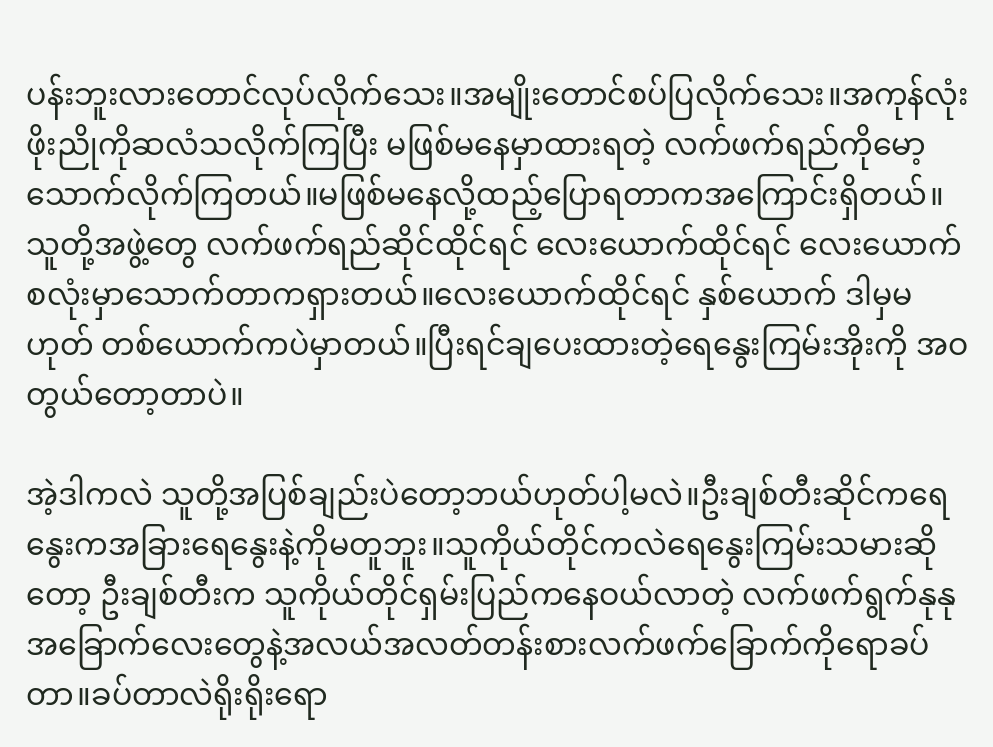ပန်းဘူးလားတောင်လုပ်လိုက်သေး။အမျိုးတောင်စပ်ပြလိုက်သေး။အကုန်လုံး ဖိုးညိုကိုဆလံသလိုက်ကြပြီး မဖြစ်မနေမှာထားရတဲ့ လက်ဖက်ရည်ကိုမော့သောက်လိုက်ကြတယ်။မဖြစ်မနေလို့ထည့်ပြောရတာကအကြောင်းရှိတယ်။သူတို့အဖွဲ့တွေ လက်ဖက်ရည်ဆိုင်ထိုင်ရင် လေးယောက်ထိုင်ရင် လေးယောက်စလုံးမှာသောက်တာကရှားတယ်။လေးယောက်ထိုင်ရင် နှစ်ယောက် ဒါမှမဟုတ် တစ်ယောက်ကပဲမှာတယ်။ပြီးရင်ချပေးထားတဲ့ရေနွေးကြမ်းအိုးကို အဝတွယ်တော့တာပဲ။

အဲ့ဒါကလဲ သူတို့အပြစ်ချည်းပဲတော့ဘယ်ဟုတ်ပါ့မလဲ။ဦးချစ်တီးဆိုင်ကရေနွေးကအခြားရေနွေးနဲ့ကိုမတူဘူး။သူကိုယ်တိုင်ကလဲရေနွေးကြမ်းသမားဆိုတော့ ဦးချစ်တီးက သူကိုယ်တိုင်ရှမ်းပြည်ကနေဝယ်လာတဲ့ လက်ဖက်ရွက်နုနုအခြောက်လေးတွေနဲ့အလယ်အလတ်တန်းစားလက်ဖက်ခြောက်ကိုရောခပ်တာ။ခပ်တာလဲရိုးရိုးရော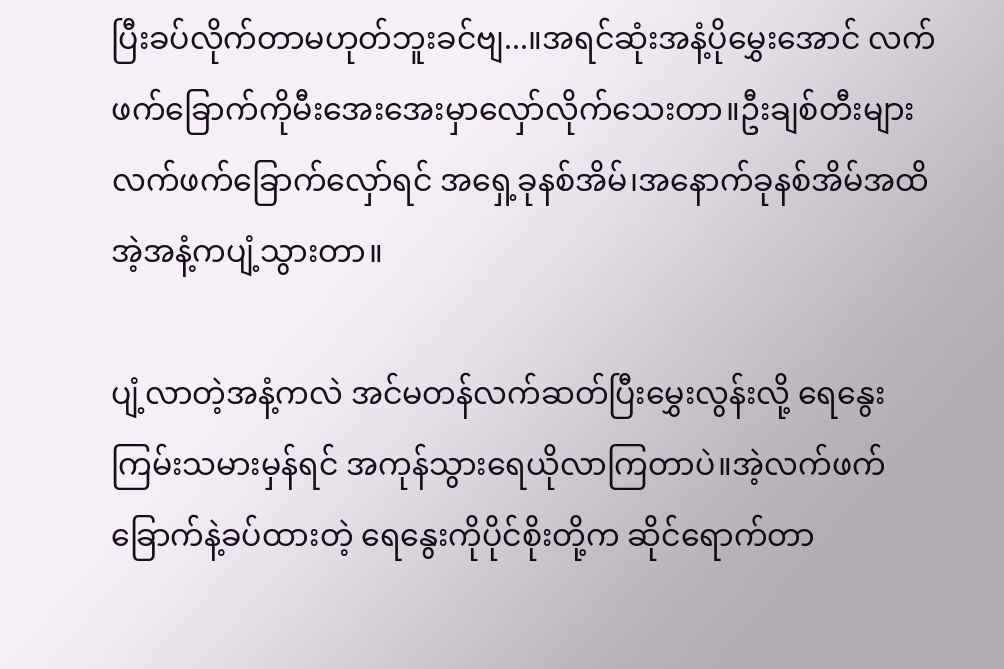ပြီးခပ်လိုက်တာမဟုတ်ဘူးခင်ဗျ...။အရင်ဆုံးအနံ့ပိုမွှေးအောင် လက်ဖက်ခြောက်ကိုမီးအေးအေးမှာလှော်လိုက်သေးတာ။ဦးချစ်တီးများလက်ဖက်ခြောက်လှော်ရင် အရှေ့ခုနစ်အိမ်၊အနောက်ခုနစ်အိမ်အထိ အဲ့အနံ့ကပျံ့သွားတာ။

ပျံ့လာတဲ့အနံ့ကလဲ အင်မတန်လက်ဆတ်ပြီးမွှေးလွန်းလို့ ရေနွေးကြမ်းသမားမှန်ရင် အကုန်သွားရေယိုလာကြတာပဲ။အဲ့လက်ဖက်ခြောက်နဲ့ခပ်ထားတဲ့ ရေနွေးကိုပိုင်စိုးတို့က ဆိုင်ရောက်တာ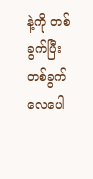နဲ့ကို တစ်ခွက်ပြီးတစ်ခွက် လေပေါ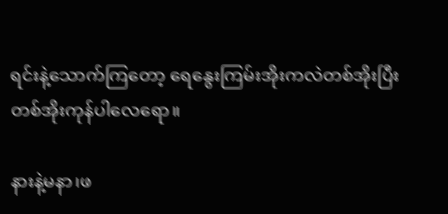ရင်းနဲ့သောက်ကြတော့ ရေနွေးကြမ်းအိုးကလဲတစ်အိုးပြီးတစ်အိုးကုန်ပါလေရော။

နားနဲ့မနာ၊ဖ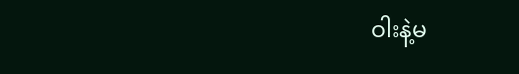ဝါးနဲ့မ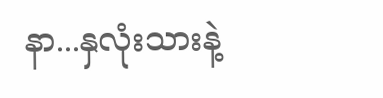နာ...နှလုံးသားနဲ့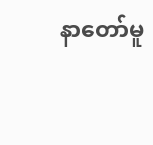နာတော်မူ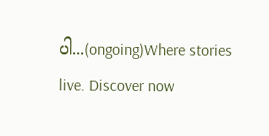ပါ...(ongoing)Where stories live. Discover now